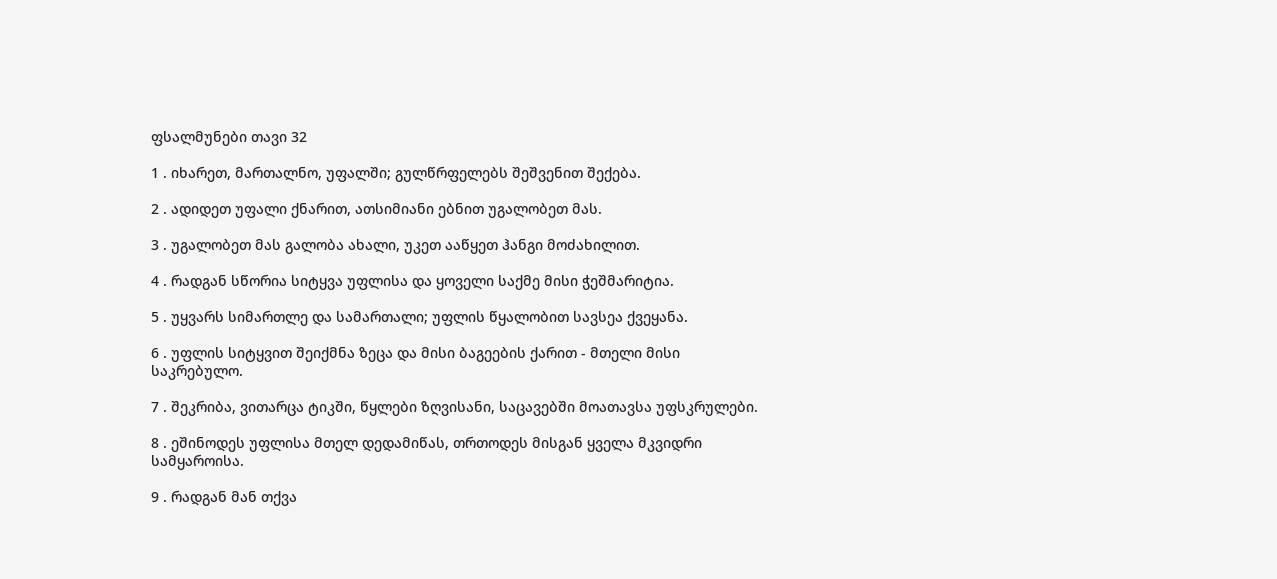ფსალმუნები თავი 32

1 . იხარეთ, მართალნო, უფალში; გულწრფელებს შეშვენით შექება.

2 . ადიდეთ უფალი ქნარით, ათსიმიანი ებნით უგალობეთ მას.

3 . უგალობეთ მას გალობა ახალი, უკეთ ააწყეთ ჰანგი მოძახილით.

4 . რადგან სწორია სიტყვა უფლისა და ყოველი საქმე მისი ჭეშმარიტია.

5 . უყვარს სიმართლე და სამართალი; უფლის წყალობით სავსეა ქვეყანა.

6 . უფლის სიტყვით შეიქმნა ზეცა და მისი ბაგეების ქარით - მთელი მისი საკრებულო.

7 . შეკრიბა, ვითარცა ტიკში, წყლები ზღვისანი, საცავებში მოათავსა უფსკრულები.

8 . ეშინოდეს უფლისა მთელ დედამიწას, თრთოდეს მისგან ყველა მკვიდრი სამყაროისა.

9 . რადგან მან თქვა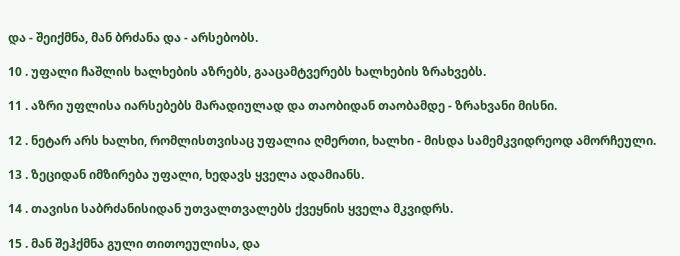და - შეიქმნა, მან ბრძანა და - არსებობს.

10 . უფალი ჩაშლის ხალხების აზრებს, გააცამტვერებს ხალხების ზრახვებს.

11 . აზრი უფლისა იარსებებს მარადიულად და თაობიდან თაობამდე - ზრახვანი მისნი.

12 . ნეტარ არს ხალხი, რომლისთვისაც უფალია ღმერთი, ხალხი - მისდა სამემკვიდრეოდ ამორჩეული.

13 . ზეციდან იმზირება უფალი, ხედავს ყველა ადამიანს.

14 . თავისი საბრძანისიდან უთვალთვალებს ქვეყნის ყველა მკვიდრს.

15 . მან შეჰქმნა გული თითოეულისა, და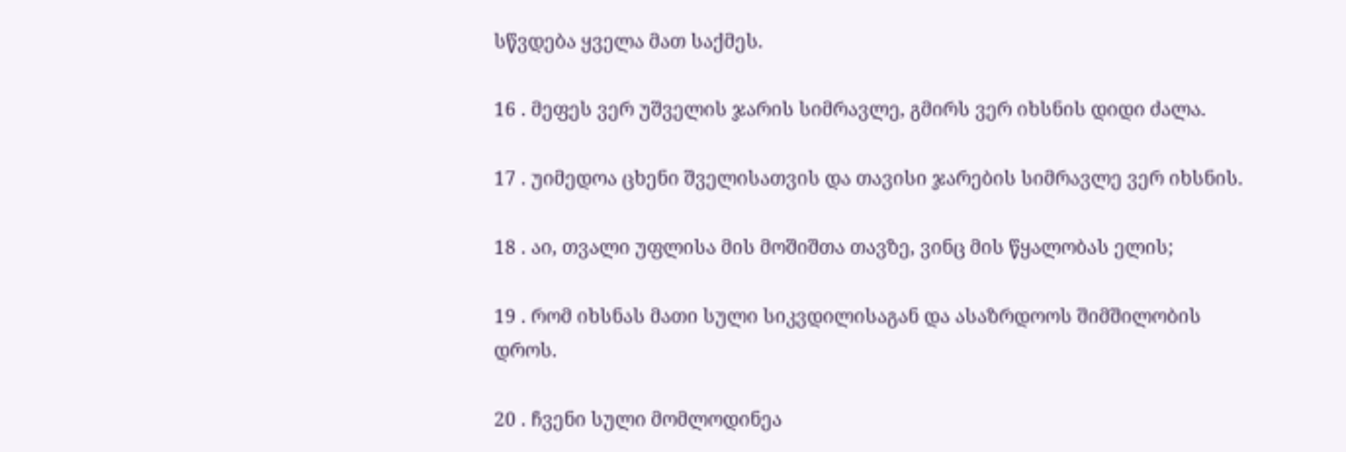სწვდება ყველა მათ საქმეს.

16 . მეფეს ვერ უშველის ჯარის სიმრავლე, გმირს ვერ იხსნის დიდი ძალა.

17 . უიმედოა ცხენი შველისათვის და თავისი ჯარების სიმრავლე ვერ იხსნის.

18 . აი, თვალი უფლისა მის მოშიშთა თავზე, ვინც მის წყალობას ელის;

19 . რომ იხსნას მათი სული სიკვდილისაგან და ასაზრდოოს შიმშილობის დროს.

20 . ჩვენი სული მომლოდინეა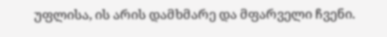უფლისა, ის არის დამხმარე და მფარველი ჩვენი.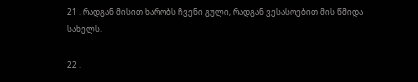21 . რადგან მისით ხარობს ჩვენი გული, რადგან ვესასოებით მის წმიდა სახელს.

22 .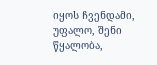იყოს ჩვენდამი, უფალო, შენი წყალობა,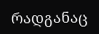რადგანაც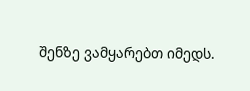შენზე ვამყარებთ იმედს.